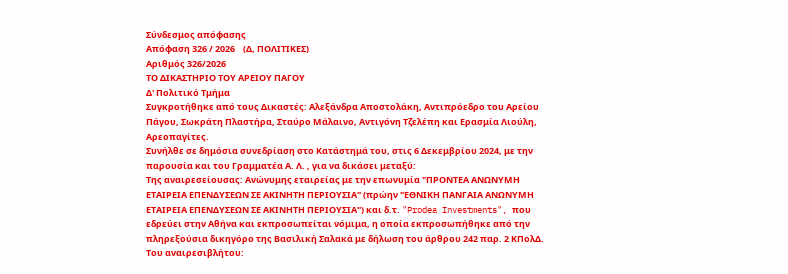Σύνδεσμος απόφασης
Απόφαση 326 / 2026    (Δ, ΠΟΛΙΤΙΚΕΣ)
Αριθμός 326/2026
ΤΟ ΔΙΚΑΣΤΗΡΙΟ ΤΟΥ ΑΡΕΙΟΥ ΠΑΓΟΥ
Δ' Πολιτικό Τμήμα
Συγκροτήθηκε από τους Δικαστές: Αλεξάνδρα Αποστολάκη, Αντιπρόεδρο του Αρείου Πάγου, Σωκράτη Πλαστήρα, Σταύρο Μάλαινο, Αντιγόνη Τζελέπη και Ερασμία Λιούλη, Αρεοπαγίτες.
Συνήλθε σε δημόσια συνεδρίαση στο Κατάστημά του, στις 6 Δεκεμβρίου 2024, με την παρουσία και του Γραμματέα Α. Λ. , για να δικάσει μεταξύ:
Της αναιρεσείουσας: Ανώνυμης εταιρείας με την επωνυμία "ΠΡΟΝΤΕΑ ΑΝΩΝΥΜΗ ΕΤΑΙΡΕΙΑ ΕΠΕΝΔΥΣΕΩΝ ΣΕ ΑΚΙΝΗΤΗ ΠΕΡΙΟΥΣΙΑ" (πρώην "ΕΘΝΙΚΗ ΠΑΝΓΑΙΑ ΑΝΩΝΥΜΗ ΕΤΑΙΡΕΙΑ ΕΠΕΝΔΥΣΕΩΝ ΣΕ ΑΚΙΝΗΤΗ ΠΕΡΙΟΥΣΙΑ") και δ.τ. "Prodea Investments", που εδρεύει στην Αθήνα και εκπροσωπείται νόμιμα, η οποία εκπροσωπήθηκε από την πληρεξούσια δικηγόρο της Βασιλική Σαλακά με δήλωση του άρθρου 242 παρ. 2 ΚΠολΔ.
Του αναιρεσιβλήτου: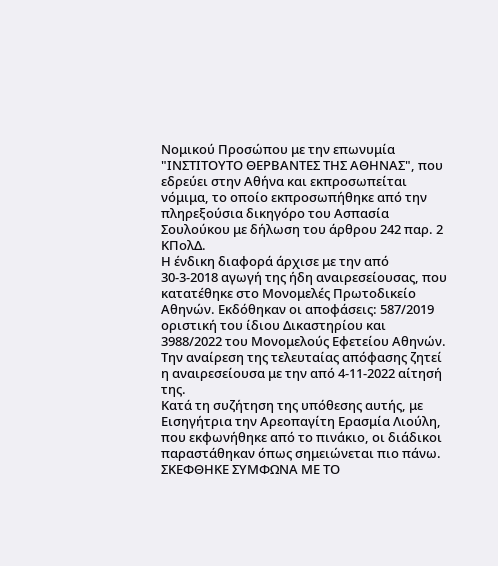Νομικού Προσώπου με την επωνυμία "ΙΝΣΤΙΤΟΥΤΟ ΘΕΡΒΑΝΤΕΣ ΤΗΣ ΑΘΗΝΑΣ", που εδρεύει στην Αθήνα και εκπροσωπείται νόμιμα, το οποίο εκπροσωπήθηκε από την πληρεξούσια δικηγόρο του Ασπασία Σουλούκου με δήλωση του άρθρου 242 παρ. 2 ΚΠολΔ.
Η ένδικη διαφορά άρχισε με την από 30-3-2018 αγωγή της ήδη αναιρεσείουσας, που κατατέθηκε στο Μονομελές Πρωτοδικείο Αθηνών. Εκδόθηκαν οι αποφάσεις: 587/2019 οριστική του ίδιου Δικαστηρίου και 3988/2022 του Μονομελούς Εφετείου Αθηνών. Την αναίρεση της τελευταίας απόφασης ζητεί η αναιρεσείουσα με την από 4-11-2022 αίτησή της.
Κατά τη συζήτηση της υπόθεσης αυτής, με Εισηγήτρια την Αρεοπαγίτη Ερασμία Λιούλη, που εκφωνήθηκε από το πινάκιο, οι διάδικοι παραστάθηκαν όπως σημειώνεται πιο πάνω.
ΣΚΕΦΘΗΚΕ ΣΥΜΦΩΝΑ ΜΕ ΤΟ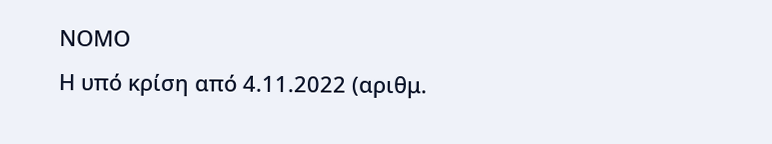ΝΟΜΟ
Η υπό κρίση από 4.11.2022 (αριθμ.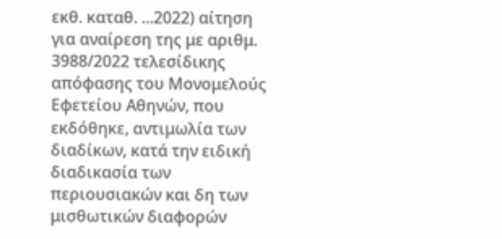εκθ. καταθ. ...2022) αίτηση για αναίρεση της με αριθμ. 3988/2022 τελεσίδικης απόφασης του Μονομελούς Εφετείου Αθηνών, που εκδόθηκε, αντιμωλία των διαδίκων, κατά την ειδική διαδικασία των περιουσιακών και δη των μισθωτικών διαφορών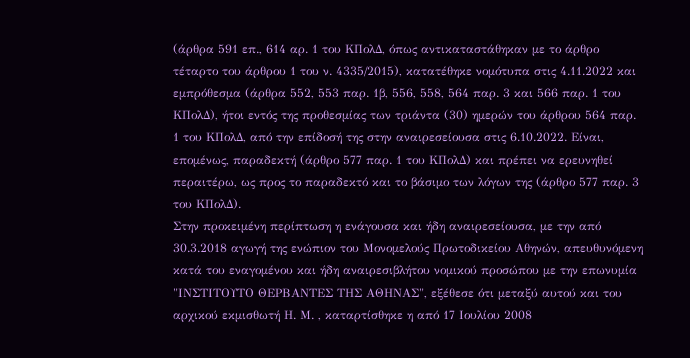(άρθρα 591 επ., 614 αρ. 1 του ΚΠολΔ, όπως αντικαταστάθηκαν με το άρθρο τέταρτο του άρθρου 1 του ν. 4335/2015), κατατέθηκε νομότυπα στις 4.11.2022 και εμπρόθεσμα (άρθρα 552, 553 παρ. 1β, 556, 558, 564 παρ. 3 και 566 παρ. 1 του ΚΠολΔ), ήτοι εντός της προθεσμίας των τριάντα (30) ημερών του άρθρου 564 παρ. 1 του ΚΠολΔ, από την επίδοσή της στην αναιρεσείουσα στις 6.10.2022. Είναι, επομένως, παραδεκτή (άρθρο 577 παρ. 1 του ΚΠολΔ) και πρέπει να ερευνηθεί περαιτέρω, ως προς το παραδεκτό και το βάσιμο των λόγων της (άρθρο 577 παρ. 3 του ΚΠολΔ).
Στην προκειμένη περίπτωση η ενάγουσα και ήδη αναιρεσείουσα, με την από 30.3.2018 αγωγή της ενώπιον του Μονομελούς Πρωτοδικείου Αθηνών, απευθυνόμενη κατά του εναγομένου και ήδη αναιρεσιβλήτου νομικού προσώπου με την επωνυμία "ΙΝΣΤΙΤΟΥΤΟ ΘΕΡΒΑΝΤΕΣ ΤΗΣ ΑΘΗΝΑΣ", εξέθεσε ότι μεταξύ αυτού και του αρχικού εκμισθωτή Η. Μ. , καταρτίσθηκε η από 17 Ιουλίου 2008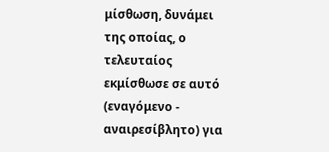μίσθωση, δυνάμει της οποίας, ο τελευταίος εκμίσθωσε σε αυτό (εναγόμενο - αναιρεσίβλητο) για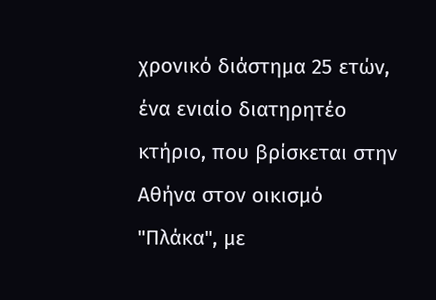χρονικό διάστημα 25 ετών, ένα ενιαίο διατηρητέο κτήριο, που βρίσκεται στην Αθήνα στον οικισμό "Πλάκα", με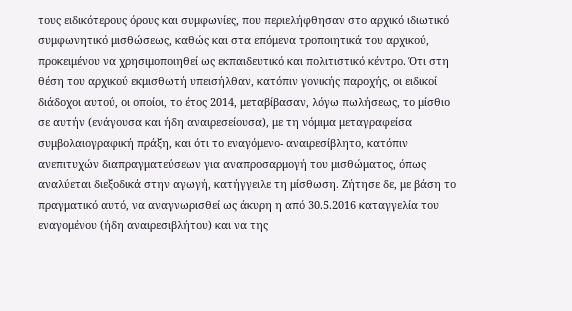τους ειδικότερους όρους και συμφωνίες, που περιελήφθησαν στο αρχικό ιδιωτικό συμφωνητικό μισθώσεως, καθώς και στα επόμενα τροποιητικά του αρχικού, προκειμένου να χρησιμοποιηθεί ως εκπαιδευτικό και πολιτιστικό κέντρο. Ότι στη θέση του αρχικού εκμισθωτή υπεισήλθαν, κατόπιν γονικής παροχής, οι ειδικοί διάδοχοι αυτού, οι οποίοι, το έτος 2014, μεταβίβασαν, λόγω πωλήσεως, το μίσθιο σε αυτήν (ενάγουσα και ήδη αναιρεσείουσα), με τη νόμιμα μεταγραφείσα συμβολαιογραφική πράξη, και ότι το εναγόμενο- αναιρεσίβλητο, κατόπιν ανεπιτυχών διαπραγματεύσεων για αναπροσαρμογή του μισθώματος, όπως αναλύεται διεξοδικά στην αγωγή, κατήγγειλε τη μίσθωση. Ζήτησε δε, με βάση το πραγματικό αυτό, να αναγνωρισθεί ως άκυρη η από 30.5.2016 καταγγελία του εναγομένου (ήδη αναιρεσιβλήτου) και να της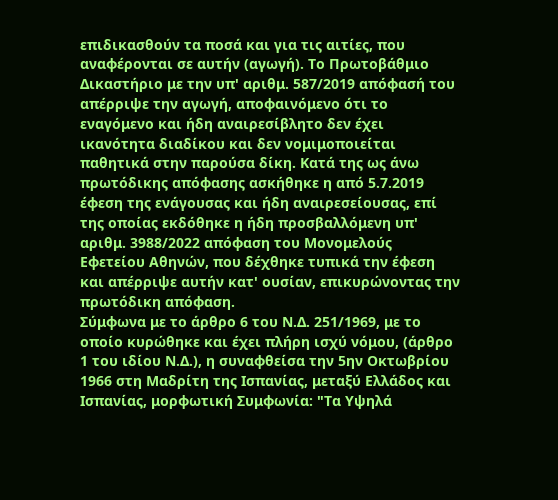επιδικασθούν τα ποσά και για τις αιτίες, που αναφέρονται σε αυτήν (αγωγή). Το Πρωτοβάθμιο Δικαστήριο με την υπ' αριθμ. 587/2019 απόφασή του απέρριψε την αγωγή, αποφαινόμενο ότι το εναγόμενο και ήδη αναιρεσίβλητο δεν έχει ικανότητα διαδίκου και δεν νομιμοποιείται παθητικά στην παρούσα δίκη. Κατά της ως άνω πρωτόδικης απόφασης ασκήθηκε η από 5.7.2019 έφεση της ενάγουσας και ήδη αναιρεσείουσας, επί της οποίας εκδόθηκε η ήδη προσβαλλόμενη υπ' αριθμ. 3988/2022 απόφαση του Μονομελούς Εφετείου Αθηνών, που δέχθηκε τυπικά την έφεση και απέρριψε αυτήν κατ' ουσίαν, επικυρώνοντας την πρωτόδικη απόφαση.
Σύμφωνα με το άρθρο 6 του Ν.Δ. 251/1969, με το οποίο κυρώθηκε και έχει πλήρη ισχύ νόμου, (άρθρο 1 του ιδίου Ν.Δ.), η συναφθείσα την 5ην Οκτωβρίου 1966 στη Μαδρίτη της Ισπανίας, μεταξύ Ελλάδος και Ισπανίας, μορφωτική Συμφωνία: "Τα Υψηλά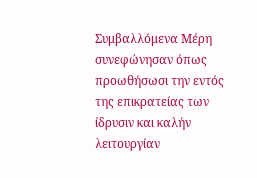Συμβαλλόμενα Μέρη συνεφώνησαν όπως προωθήσωσι την εντός της επικρατείας των ίδρυσιν και καλήν λειτουργίαν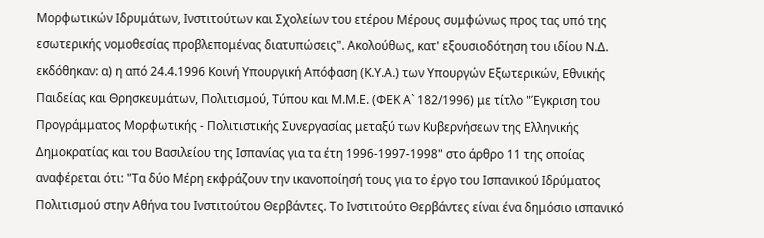Μορφωτικών Ιδρυμάτων, Ινστιτούτων και Σχολείων του ετέρου Μέρους συμφώνως προς τας υπό της εσωτερικής νομοθεσίας προβλεπομένας διατυπώσεις". Ακολούθως, κατ' εξουσιοδότηση του ιδίου Ν.Δ. εκδόθηκαν: α) η από 24.4.1996 Κοινή Υπουργική Απόφαση (Κ.Υ.Α.) των Υπουργών Εξωτερικών, Εθνικής Παιδείας και Θρησκευμάτων, Πολιτισμού, Τύπου και Μ.Μ.Ε. (ΦΕΚ Α` 182/1996) με τίτλο "Έγκριση του Προγράμματος Μορφωτικής - Πολιτιστικής Συνεργασίας μεταξύ των Κυβερνήσεων της Ελληνικής Δημοκρατίας και του Βασιλείου της Ισπανίας για τα έτη 1996-1997-1998" στο άρθρο 11 της οποίας αναφέρεται ότι: "Τα δύο Μέρη εκφράζουν την ικανοποίησή τους για το έργο του Ισπανικού Ιδρύματος Πολιτισμού στην Αθήνα του Ινστιτούτου Θερβάντες. Το Ινστιτούτο Θερβάντες είναι ένα δημόσιο ισπανικό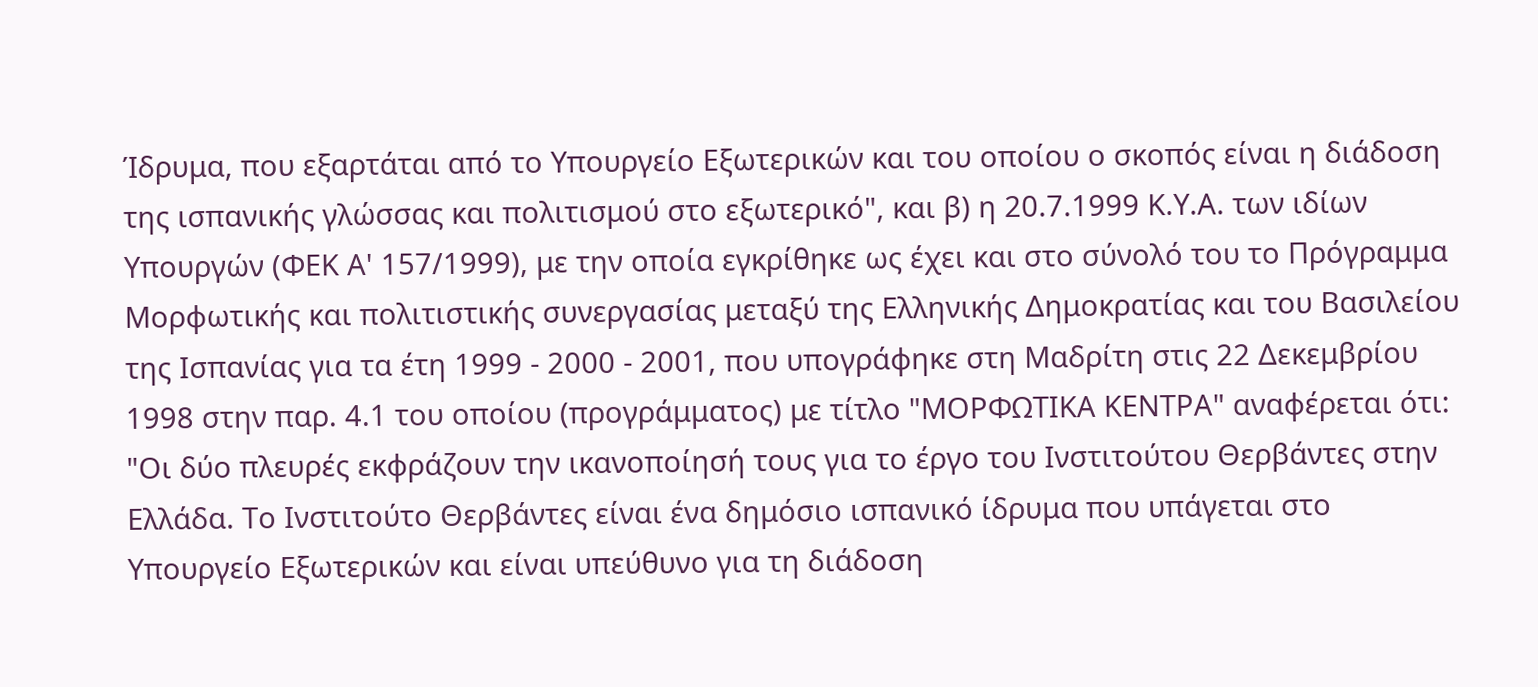Ίδρυμα, που εξαρτάται από το Υπουργείο Εξωτερικών και του οποίου ο σκοπός είναι η διάδοση της ισπανικής γλώσσας και πολιτισμού στο εξωτερικό", και β) η 20.7.1999 Κ.Υ.Α. των ιδίων Υπουργών (ΦΕΚ Α' 157/1999), με την οποία εγκρίθηκε ως έχει και στο σύνολό του το Πρόγραμμα Μορφωτικής και πολιτιστικής συνεργασίας μεταξύ της Ελληνικής Δημοκρατίας και του Βασιλείου της Ισπανίας για τα έτη 1999 - 2000 - 2001, που υπογράφηκε στη Μαδρίτη στις 22 Δεκεμβρίου 1998 στην παρ. 4.1 του οποίου (προγράμματος) με τίτλο "ΜΟΡΦΩΤΙΚΑ ΚΕΝΤΡΑ" αναφέρεται ότι: "Οι δύο πλευρές εκφράζουν την ικανοποίησή τους για το έργο του Ινστιτούτου Θερβάντες στην Ελλάδα. Το Ινστιτούτο Θερβάντες είναι ένα δημόσιο ισπανικό ίδρυμα που υπάγεται στο Υπουργείο Εξωτερικών και είναι υπεύθυνο για τη διάδοση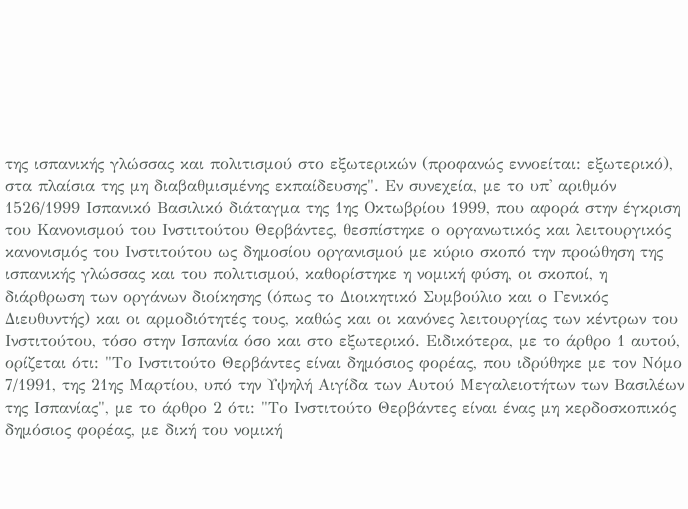της ισπανικής γλώσσας και πολιτισμού στο εξωτερικών (προφανώς εννοείται: εξωτερικό), στα πλαίσια της μη διαβαθμισμένης εκπαίδευσης". Εν συνεχεία, με το υπ' αριθμόν 1526/1999 Ισπανικό Βασιλικό διάταγμα της 1ης Οκτωβρίου 1999, που αφορά στην έγκριση του Κανονισμού του Ινστιτούτου Θερβάντες, θεσπίστηκε ο οργανωτικός και λειτουργικός κανονισμός του Ινστιτούτου ως δημοσίου οργανισμού με κύριο σκοπό την προώθηση της ισπανικής γλώσσας και του πολιτισμού, καθορίστηκε η νομική φύση, οι σκοποί, η διάρθρωση των οργάνων διοίκησης (όπως το Διοικητικό Συμβούλιο και ο Γενικός Διευθυντής) και οι αρμοδιότητές τους, καθώς και οι κανόνες λειτουργίας των κέντρων του Ινστιτούτου, τόσο στην Ισπανία όσο και στο εξωτερικό. Ειδικότερα, με το άρθρο 1 αυτού, ορίζεται ότι: "Το Ινστιτούτο Θερβάντες είναι δημόσιος φορέας, που ιδρύθηκε με τον Νόμο 7/1991, της 21ης Μαρτίου, υπό την Υψηλή Αιγίδα των Αυτού Μεγαλειοτήτων των Βασιλέων της Ισπανίας", με το άρθρο 2 ότι: "Το Ινστιτούτο Θερβάντες είναι ένας μη κερδοσκοπικός δημόσιος φορέας, με δική του νομική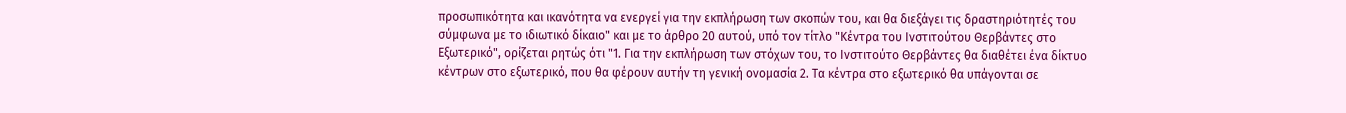προσωπικότητα και ικανότητα να ενεργεί για την εκπλήρωση των σκοπών του, και θα διεξάγει τις δραστηριότητές του σύμφωνα με το ιδιωτικό δίκαιο" και με το άρθρο 20 αυτού, υπό τον τίτλο "Κέντρα του Ινστιτούτου Θερβάντες στο Εξωτερικό", ορίζεται ρητώς ότι "1. Για την εκπλήρωση των στόχων του, το Ινστιτούτο Θερβάντες θα διαθέτει ένα δίκτυο κέντρων στο εξωτερικό, που θα φέρουν αυτήν τη γενική ονομασία 2. Τα κέντρα στο εξωτερικό θα υπάγονται σε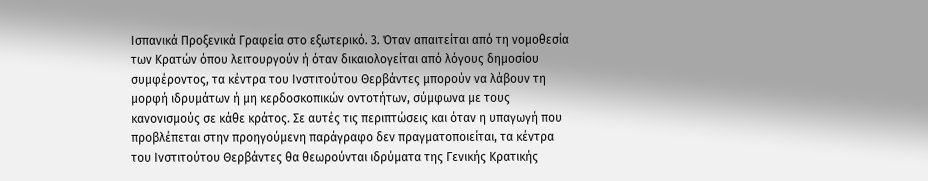Ισπανικά Προξενικά Γραφεία στο εξωτερικό. 3. Όταν απαιτείται από τη νομοθεσία των Κρατών όπου λειτουργούν ή όταν δικαιολογείται από λόγους δημοσίου συμφέροντος, τα κέντρα του Ινστιτούτου Θερβάντες μπορούν να λάβουν τη μορφή ιδρυμάτων ή μη κερδοσκοπικών οντοτήτων, σύμφωνα με τους κανονισμούς σε κάθε κράτος. Σε αυτές τις περιπτώσεις και όταν η υπαγωγή που προβλέπεται στην προηγούμενη παράγραφο δεν πραγματοποιείται, τα κέντρα του Ινστιτούτου Θερβάντες θα θεωρούνται ιδρύματα της Γενικής Κρατικής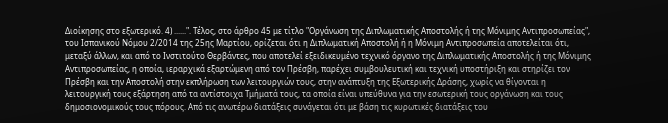Διοίκησης στο εξωτερικό. 4) ......". Τέλος, στο άρθρο 45 με τίτλο "Οργάνωση της Διπλωματικής Αποστολής ή της Μόνιμης Αντιπροσωπείας", του Ισπανικού Νόμου 2/2014 της 25ης Μαρτίου, ορίζεται ότι η Διπλωματική Αποστολή ή η Μόνιμη Αντιπροσωπεία αποτελείται ότι, μεταξύ άλλων, και από το Ινστιτούτο Θερβάντες, που αποτελεί εξειδικευμένο τεχνικό όργανο της Διπλωματικής Αποστολής ή της Μόνιμης Αντιπροσωπείας, η οποία, ιεραρχικά εξαρτώμενη από τον Πρέσβη, παρέχει συμβουλευτική και τεχνική υποστήριξη και στηρίζει τον Πρέσβη και την Αποστολή στην εκπλήρωση των λειτουργιών τους, στην ανάπτυξη της Εξωτερικής Δράσης, χωρίς να θίγονται η λειτουργική τους εξάρτηση από τα αντίστοιχα Τμήματά τους, τα οποία είναι υπεύθυνα για την εσωτερική τους οργάνωση και τους δημοσιονομικούς τους πόρους. Από τις ανωτέρω διατάξεις συνάγεται ότι με βάση τις κυρωτικές διατάξεις του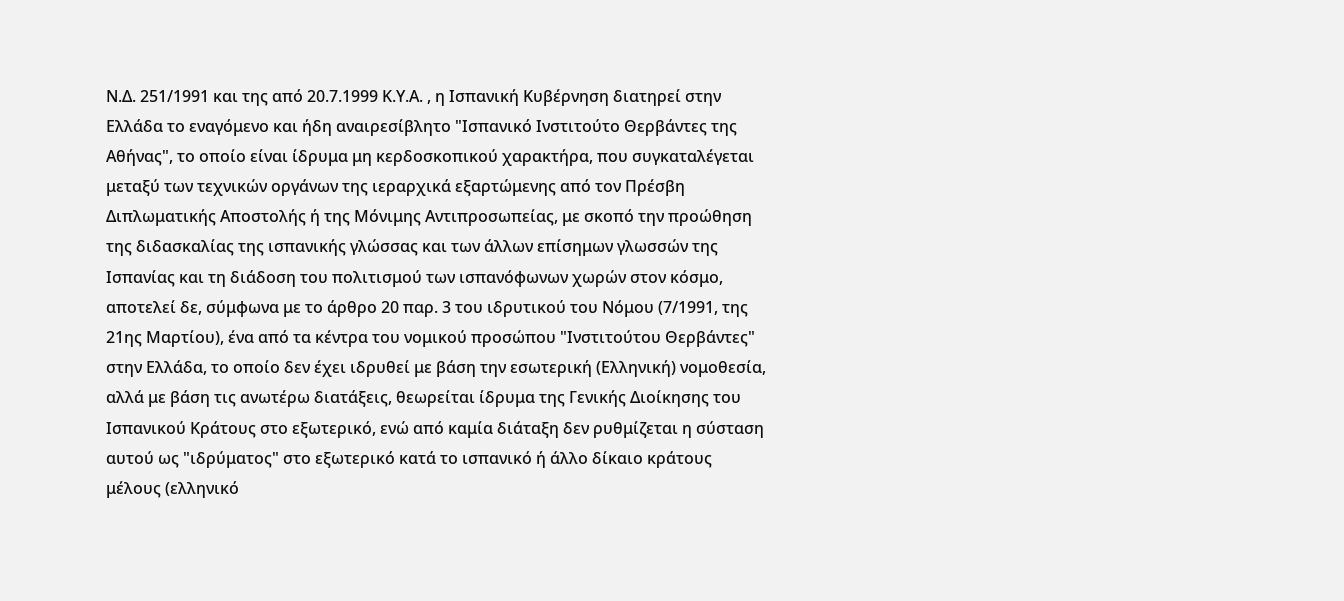Ν.Δ. 251/1991 και της από 20.7.1999 Κ.Υ.Α. , η Ισπανική Κυβέρνηση διατηρεί στην Ελλάδα το εναγόμενο και ήδη αναιρεσίβλητο "Ισπανικό Ινστιτούτο Θερβάντες της Αθήνας", το οποίο είναι ίδρυμα μη κερδοσκοπικού χαρακτήρα, που συγκαταλέγεται μεταξύ των τεχνικών οργάνων της ιεραρχικά εξαρτώμενης από τον Πρέσβη Διπλωματικής Αποστολής ή της Μόνιμης Αντιπροσωπείας, με σκοπό την προώθηση της διδασκαλίας της ισπανικής γλώσσας και των άλλων επίσημων γλωσσών της Ισπανίας και τη διάδοση του πολιτισμού των ισπανόφωνων χωρών στον κόσμο, αποτελεί δε, σύμφωνα με το άρθρο 20 παρ. 3 του ιδρυτικού του Νόμου (7/1991, της 21ης Μαρτίου), ένα από τα κέντρα του νομικού προσώπου "Ινστιτούτου Θερβάντες" στην Ελλάδα, το οποίο δεν έχει ιδρυθεί με βάση την εσωτερική (Ελληνική) νομοθεσία, αλλά με βάση τις ανωτέρω διατάξεις, θεωρείται ίδρυμα της Γενικής Διοίκησης του Ισπανικού Κράτους στο εξωτερικό, ενώ από καμία διάταξη δεν ρυθμίζεται η σύσταση αυτού ως "ιδρύματος" στο εξωτερικό κατά το ισπανικό ή άλλο δίκαιο κράτους μέλους (ελληνικό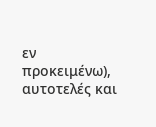εν προκειμένω), αυτοτελές και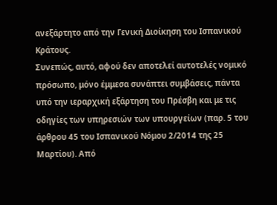ανεξάρτητο από την Γενική Διοίκηση του Ισπανικού Κράτους.
Συνεπώς, αυτό, αφού δεν αποτελεί αυτοτελές νομικό πρόσωπο, μόνο έμμεσα συνάπτει συμβάσεις, πάντα υπό την ιεραρχική εξάρτηση του Πρέσβη και με τις οδηγίες των υπηρεσιών των υπουργείων (παρ. 5 του άρθρου 45 του Ισπανικού Νόμου 2/2014 της 25 Μαρτίου). Από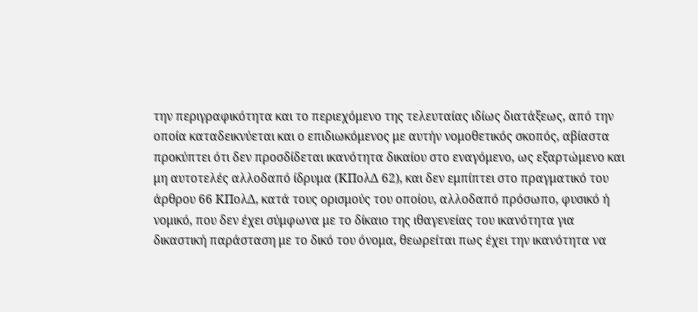την περιγραφικότητα και το περιεχόμενο της τελευταίας ιδίως διατάξεως, από την οποία καταδεικνύεται και ο επιδιωκόμενος με αυτήν νομοθετικός σκοπός, αβίαστα προκύπτει ότι δεν προσδίδεται ικανότητα δικαίου στο εναγόμενο, ως εξαρτώμενο και μη αυτοτελές αλλοδαπό ίδρυμα (ΚΠολΔ 62), και δεν εμπίπτει στο πραγματικό του άρθρου 66 ΚΠολΔ, κατά τους ορισμούς του οποίου, αλλοδαπό πρόσωπο, φυσικό ή νομικό, που δεν έχει σύμφωνα με το δίκαιο της ιθαγενείας του ικανότητα για δικαστική παράσταση με το δικό του όνομα, θεωρείται πως έχει την ικανότητα να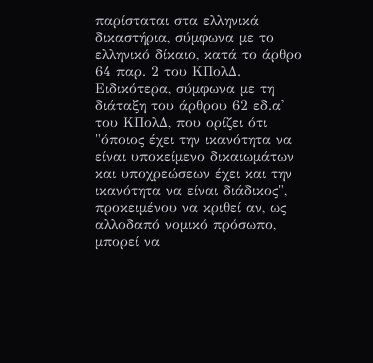παρίσταται στα ελληνικά δικαστήρια, σύμφωνα με το ελληνικό δίκαιο, κατά το άρθρο 64 παρ. 2 του ΚΠολΔ. Ειδικότερα, σύμφωνα με τη διάταξη του άρθρου 62 εδ.α' του ΚΠολΔ, που ορίζει ότι "όποιος έχει την ικανότητα να είναι υποκείμενο δικαιωμάτων και υποχρεώσεων έχει και την ικανότητα να είναι διάδικος", προκειμένου να κριθεί αν, ως αλλοδαπό νομικό πρόσωπο, μπορεί να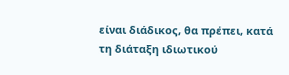είναι διάδικος, θα πρέπει, κατά τη διάταξη ιδιωτικού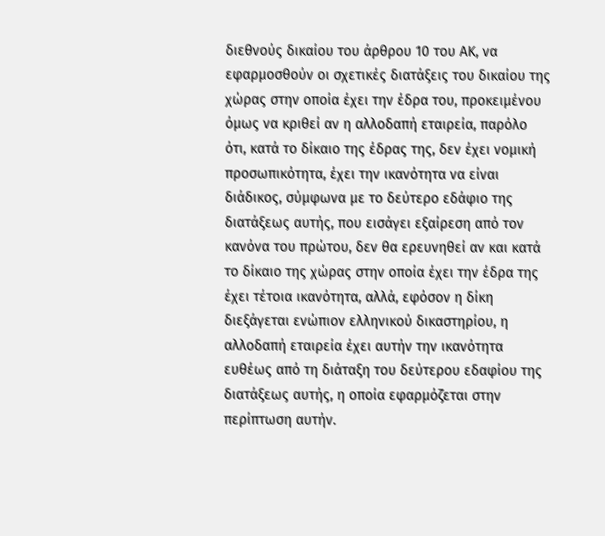διεθνούς δικαίου του άρθρου 10 του ΑΚ, να εφαρμοσθούν οι σχετικές διατάξεις του δικαίου της χώρας στην οποία έχει την έδρα του, προκειμένου όμως να κριθεί αν η αλλοδαπή εταιρεία, παρόλο ότι, κατά το δίκαιο της έδρας της, δεν έχει νομική προσωπικότητα, έχει την ικανότητα να είναι διάδικος, σύμφωνα με το δεύτερο εδάφιο της διατάξεως αυτής, που εισάγει εξαίρεση από τον κανόνα του πρώτου, δεν θα ερευνηθεί αν και κατά το δίκαιο της χώρας στην οποία έχει την έδρα της έχει τέτοια ικανότητα, αλλά, εφόσον η δίκη διεξάγεται ενώπιον ελληνικού δικαστηρίου, η αλλοδαπή εταιρεία έχει αυτήν την ικανότητα ευθέως από τη διάταξη του δεύτερου εδαφίου της διατάξεως αυτής, η οποία εφαρμόζεται στην περίπτωση αυτήν.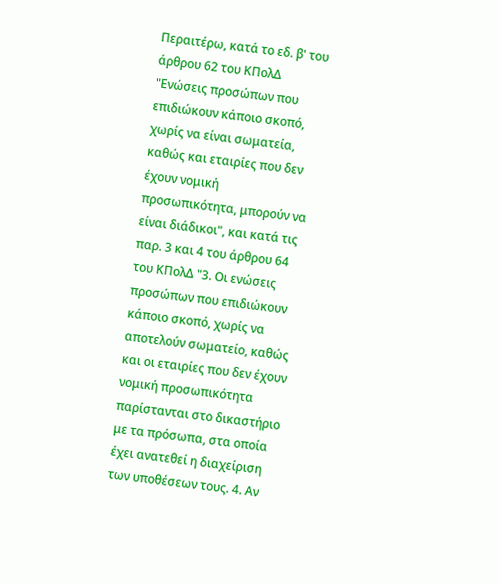Περαιτέρω, κατά το εδ. β' του άρθρου 62 του ΚΠολΔ "Ενώσεις προσώπων που επιδιώκουν κάποιο σκοπό, χωρίς να είναι σωματεία, καθώς και εταιρίες που δεν έχουν νομική προσωπικότητα, μπορούν να είναι διάδικοι", και κατά τις παρ. 3 και 4 του άρθρου 64 του ΚΠολΔ "3. Οι ενώσεις προσώπων που επιδιώκουν κάποιο σκοπό, χωρίς να αποτελούν σωματείο, καθώς και οι εταιρίες που δεν έχουν νομική προσωπικότητα παρίστανται στο δικαστήριο με τα πρόσωπα, στα οποία έχει ανατεθεί η διαχείριση των υποθέσεων τους. 4. Αν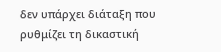δεν υπάρχει διάταξη που ρυθμίζει τη δικαστική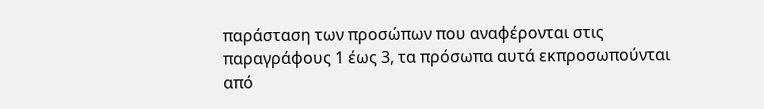παράσταση των προσώπων που αναφέρονται στις παραγράφους 1 έως 3, τα πρόσωπα αυτά εκπροσωπούνται από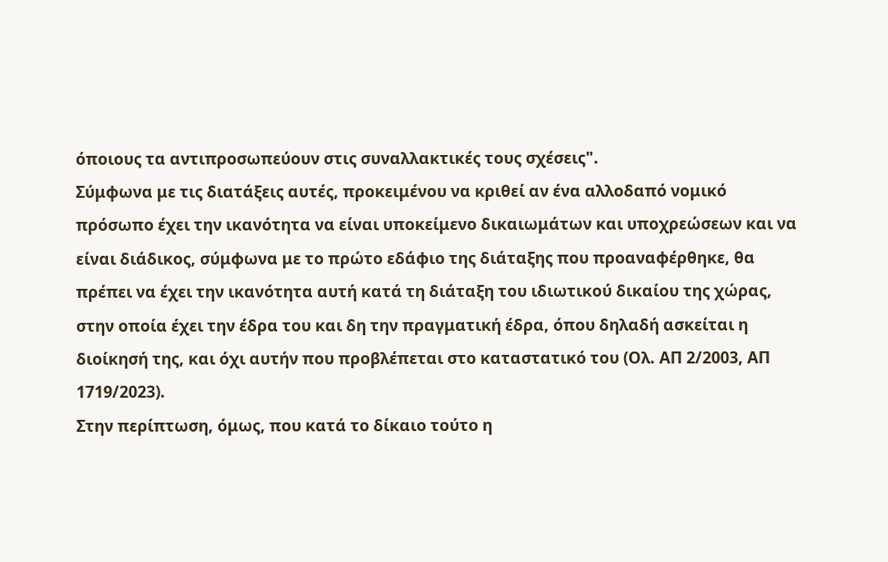όποιους τα αντιπροσωπεύουν στις συναλλακτικές τους σχέσεις".
Σύμφωνα με τις διατάξεις αυτές, προκειμένου να κριθεί αν ένα αλλοδαπό νομικό πρόσωπο έχει την ικανότητα να είναι υποκείμενο δικαιωμάτων και υποχρεώσεων και να είναι διάδικος, σύμφωνα με το πρώτο εδάφιο της διάταξης που προαναφέρθηκε, θα πρέπει να έχει την ικανότητα αυτή κατά τη διάταξη του ιδιωτικού δικαίου της χώρας, στην οποία έχει την έδρα του και δη την πραγματική έδρα, όπου δηλαδή ασκείται η διοίκησή της, και όχι αυτήν που προβλέπεται στο καταστατικό του (Ολ. ΑΠ 2/2003, ΑΠ 1719/2023).
Στην περίπτωση, όμως, που κατά το δίκαιο τούτο η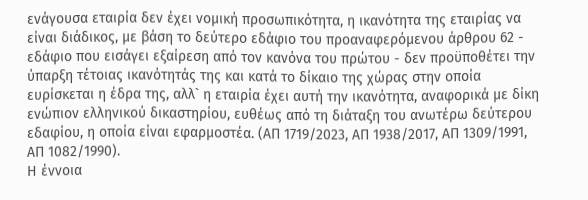ενάγουσα εταιρία δεν έχει νομική προσωπικότητα, η ικανότητα της εταιρίας να είναι διάδικος, με βάση το δεύτερο εδάφιο του προαναφερόμενου άρθρου 62 - εδάφιο που εισάγει εξαίρεση από τον κανόνα του πρώτου - δεν προϋποθέτει την ύπαρξη τέτοιας ικανότητάς της και κατά το δίκαιο της χώρας στην οποία ευρίσκεται η έδρα της, αλλ` η εταιρία έχει αυτή την ικανότητα, αναφορικά με δίκη ενώπιον ελληνικού δικαστηρίου, ευθέως από τη διάταξη του ανωτέρω δεύτερου εδαφίου, η οποία είναι εφαρμοστέα. (ΑΠ 1719/2023, ΑΠ 1938/2017, ΑΠ 1309/1991, ΑΠ 1082/1990).
Η έννοια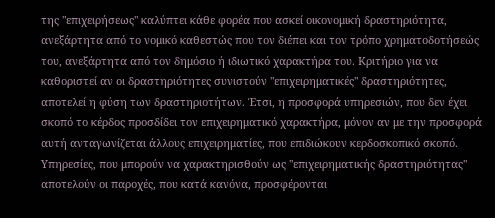της "επιχειρήσεως" καλύπτει κάθε φορέα που ασκεί οικονομική δραστηριότητα, ανεξάρτητα από το νομικό καθεστώς που τον διέπει και τον τρόπο χρηματοδοτήσεώς του, ανεξάρτητα από τον δημόσιο ή ιδιωτικό χαρακτήρα του. Κριτήριο για να καθοριστεί αν οι δραστηριότητες συνιστούν "επιχειρηματικές" δραστηριότητες, αποτελεί η φύση των δραστηριοτήτων. Έτσι, η προσφορά υπηρεσιών, που δεν έχει σκοπό το κέρδος προσδίδει τον επιχειρηματικό χαρακτήρα, μόνον αν με την προσφορά αυτή ανταγωνίζεται άλλους επιχειρηματίες, που επιδιώκουν κερδοσκοπικό σκοπό. Υπηρεσίες, που μπορούν να χαρακτηρισθούν ως "επιχειρηματικής δραστηριότητας" αποτελούν οι παροχές, που κατά κανόνα, προσφέρονται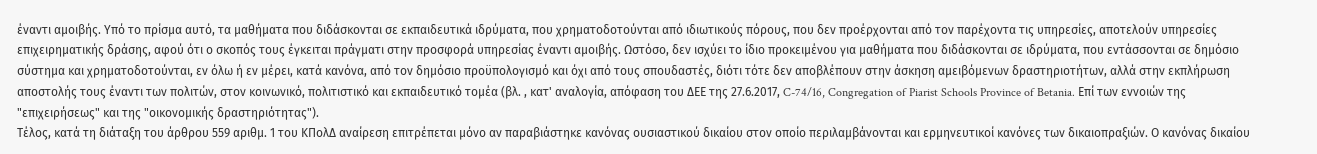έναντι αμοιβής. Υπό το πρίσμα αυτό, τα μαθήματα που διδάσκονται σε εκπαιδευτικά ιδρύματα, που χρηματοδοτούνται από ιδιωτικούς πόρους, που δεν προέρχονται από τον παρέχοντα τις υπηρεσίες, αποτελούν υπηρεσίες επιχειρηματικής δράσης, αφού ότι ο σκοπός τους έγκειται πράγματι στην προσφορά υπηρεσίας έναντι αμοιβής. Ωστόσο, δεν ισχύει το ίδιο προκειμένου για μαθήματα που διδάσκονται σε ιδρύματα, που εντάσσονται σε δημόσιο σύστημα και χρηματοδοτούνται, εν όλω ή εν μέρει, κατά κανόνα, από τον δημόσιο προϋπολογισμό και όχι από τους σπουδαστές, διότι τότε δεν αποβλέπουν στην άσκηση αμειβόμενων δραστηριοτήτων, αλλά στην εκπλήρωση αποστολής τους έναντι των πολιτών, στον κοινωνικό, πολιτιστικό και εκπαιδευτικό τομέα (βλ. , κατ' αναλογία, απόφαση του ΔΕΕ της 27.6.2017, C-74/16, Congregation of Piarist Schools Province of Betania. Επί των εννοιών της "επιχειρήσεως" και της "οικονομικής δραστηριότητας").
Τέλος, κατά τη διάταξη του άρθρου 559 αριθμ. 1 του ΚΠολΔ αναίρεση επιτρέπεται μόνο αν παραβιάστηκε κανόνας ουσιαστικού δικαίου στον οποίο περιλαμβάνονται και ερμηνευτικοί κανόνες των δικαιοπραξιών. Ο κανόνας δικαίου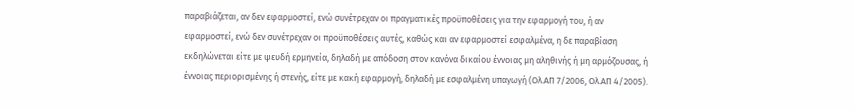παραβιάζεται, αν δεν εφαρμοστεί, ενώ συνέτρεχαν οι πραγματικές προϋποθέσεις για την εφαρμογή του, ή αν εφαρμοστεί, ενώ δεν συνέτρεχαν οι προϋποθέσεις αυτές, καθώς και αν εφαρμοστεί εσφαλμένα, η δε παραβίαση εκδηλώνεται είτε με ψευδή ερμηνεία, δηλαδή με απόδοση στον κανόνα δικαίου έννοιας μη αληθινής ή μη αρμόζουσας, ή έννοιας περιορισμένης ή στενής, είτε με κακή εφαρμογή, δηλαδή με εσφαλμένη υπαγωγή (Ολ.ΑΠ 7/2006, Ολ.ΑΠ 4/2005).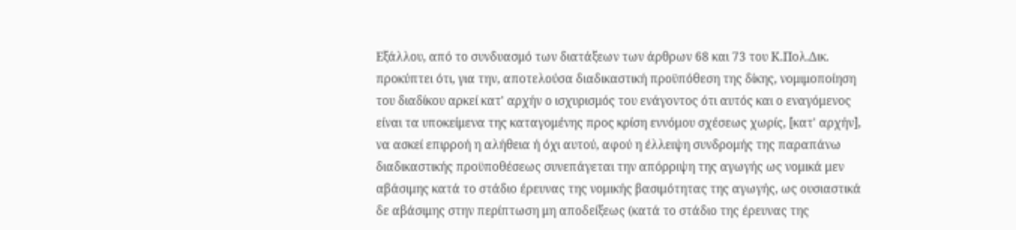Εξάλλου, από το συνδυασμό των διατάξεων των άρθρων 68 και 73 του Κ.Πολ.Δικ. προκύπτει ότι, για την, αποτελούσα διαδικαστική προϋπόθεση της δίκης, νομιμοποίηση του διαδίκου αρκεί κατ' αρχήν ο ισχυρισμός του ενάγοντος ότι αυτός και ο εναγόμενος είναι τα υποκείμενα της καταγομένης προς κρίση εννόμου σχέσεως χωρίς, [κατ' αρχήν], να ασκεί επιρροή η αλήθεια ή όχι αυτού, αφού η έλλειψη συνδρομής της παραπάνω διαδικαστικής προϋποθέσεως συνεπάγεται την απόρριψη της αγωγής ως νομικά μεν αβάσιμης κατά το στάδιο έρευνας της νομικής βασιμότητας της αγωγής, ως ουσιαστικά δε αβάσιμης στην περίπτωση μη αποδείξεως (κατά το στάδιο της έρευνας της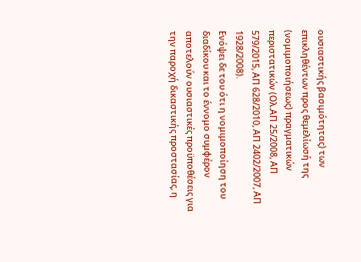ουσιαστικής βασιμότητας) των επικληθέντων προς θεμελίωσή της (νομιμοποιήσεως) πραγματικών περιστατικών (Ολ.ΑΠ 25/2008, ΑΠ 579/2015, ΑΠ 628/2010, ΑΠ 2402/2007, ΑΠ 1928/2008).
Ενόψει δε του ότι η νομιμοποίηση του διαδίκου και το έννομο συμφέρον αποτελούν ουσιαστικές προϋποθέσεις για την παροχή δικαστικής προστασίας, η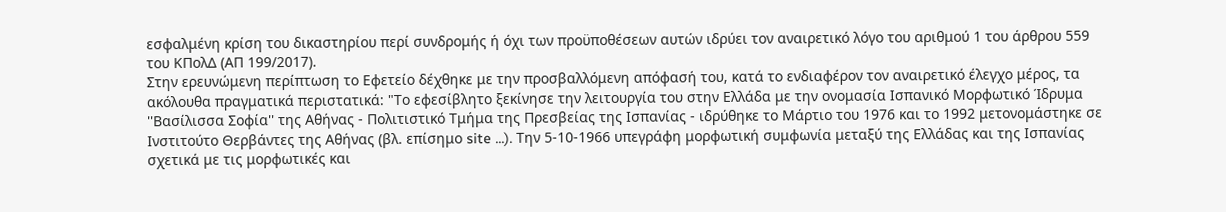εσφαλμένη κρίση του δικαστηρίου περί συνδρομής ή όχι των προϋποθέσεων αυτών ιδρύει τον αναιρετικό λόγο του αριθμού 1 του άρθρου 559 του ΚΠολΔ (ΑΠ 199/2017).
Στην ερευνώμενη περίπτωση το Εφετείο δέχθηκε με την προσβαλλόμενη απόφασή του, κατά το ενδιαφέρον τον αναιρετικό έλεγχο μέρος, τα ακόλουθα πραγματικά περιστατικά: "Το εφεσίβλητο ξεκίνησε την λειτουργία του στην Ελλάδα με την ονομασία Ισπανικό Μορφωτικό Ίδρυμα ''Βασίλισσα Σοφία'' της Αθήνας - Πολιτιστικό Τμήμα της Πρεσβείας της Ισπανίας - ιδρύθηκε το Μάρτιο του 1976 και το 1992 μετονομάστηκε σε Ινστιτούτο Θερβάντες της Αθήνας (βλ. επίσημο site ...). Την 5-10-1966 υπεγράφη μορφωτική συμφωνία μεταξύ της Ελλάδας και της Ισπανίας σχετικά με τις μορφωτικές και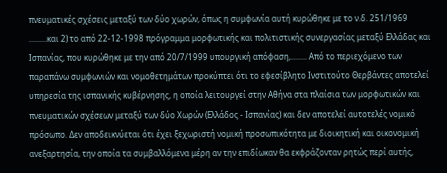πνευματικές σχέσεις μεταξύ των δύο χωρών, όπως η συμφωνία αυτή κυρώθηκε με το ν.δ. 251/1969 .........και 2) το από 22-12-1998 πρόγραμμα μορφωτικής και πολιτιστικής συνεργασίας μεταξύ Ελλάδας και Ισπανίας, που κυρώθηκε με την από 20/7/1999 υπουργική απόφαση,........ Από το περιεχόμενο των παραπάνω συμφωνιών και νομοθετημάτων προκύπτει ότι το εφεσίβλητο Ινστιτούτο Θερβάντες αποτελεί υπηρεσία της ισπανικής κυβέρνησης, η οποία λειτουργεί στην Αθήνα στα πλαίσια των μορφωτικών και πνευματικών σχέσεων μεταξύ των δύο Χωρών (Ελλάδος - Ισπανίας) και δεν αποτελεί αυτοτελές νομικό πρόσωπο. Δεν αποδεικνύεται ότι έχει ξεχωριστή νομική προσωπικότητα με διοικητική και οικονομική ανεξαρτησία, την οποία τα συμβαλλόμενα μέρη αν την επιδίωκαν θα εκφράζονταν ρητώς περί αυτής,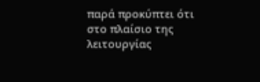παρά προκύπτει ότι στο πλαίσιο της λειτουργίας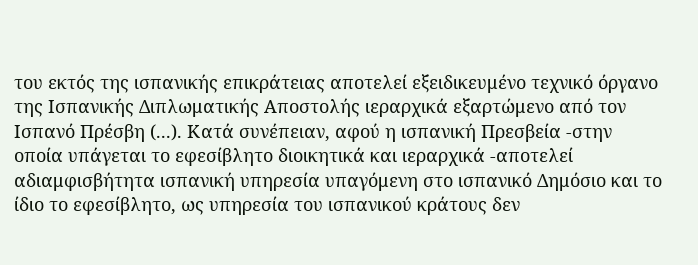του εκτός της ισπανικής επικράτειας αποτελεί εξειδικευμένο τεχνικό όργανο της Ισπανικής Διπλωματικής Αποστολής ιεραρχικά εξαρτώμενο από τον Ισπανό Πρέσβη (...). Κατά συνέπειαν, αφού η ισπανική Πρεσβεία -στην οποία υπάγεται το εφεσίβλητο διοικητικά και ιεραρχικά -αποτελεί αδιαμφισβήτητα ισπανική υπηρεσία υπαγόμενη στο ισπανικό Δημόσιο και το ίδιο το εφεσίβλητο, ως υπηρεσία του ισπανικού κράτους δεν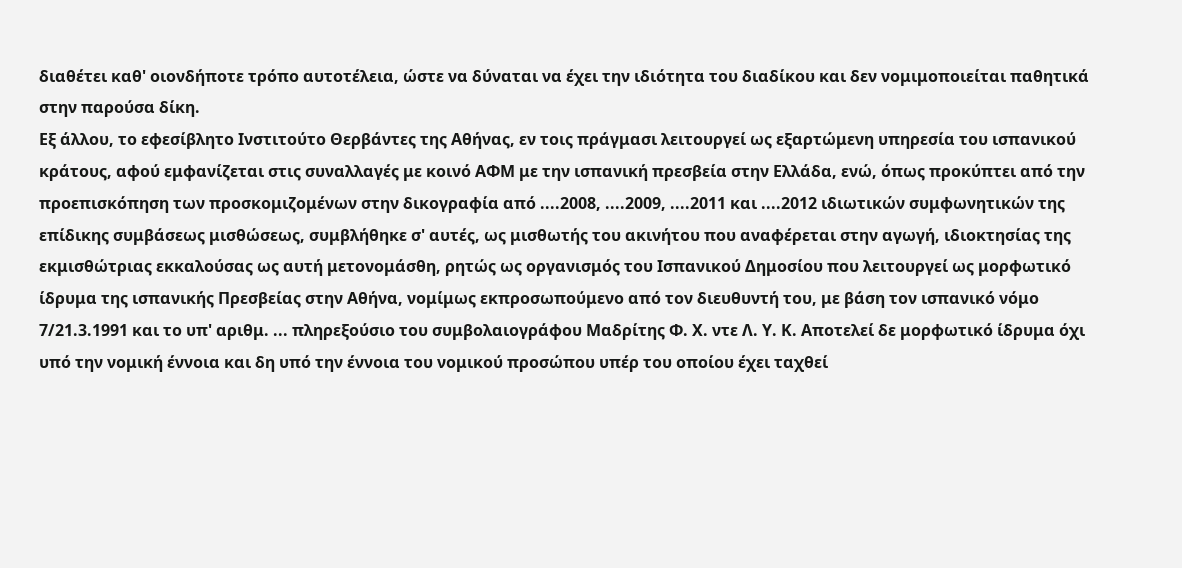διαθέτει καθ' οιονδήποτε τρόπο αυτοτέλεια, ώστε να δύναται να έχει την ιδιότητα του διαδίκου και δεν νομιμοποιείται παθητικά στην παρούσα δίκη.
Εξ άλλου, το εφεσίβλητο Ινστιτούτο Θερβάντες της Αθήνας, εν τοις πράγμασι λειτουργεί ως εξαρτώμενη υπηρεσία του ισπανικού κράτους, αφού εμφανίζεται στις συναλλαγές με κοινό ΑΦΜ με την ισπανική πρεσβεία στην Ελλάδα, ενώ, όπως προκύπτει από την προεπισκόπηση των προσκομιζομένων στην δικογραφία από ....2008, ....2009, ....2011 και ....2012 ιδιωτικών συμφωνητικών της επίδικης συμβάσεως μισθώσεως, συμβλήθηκε σ' αυτές, ως μισθωτής του ακινήτου που αναφέρεται στην αγωγή, ιδιοκτησίας της εκμισθώτριας εκκαλούσας ως αυτή μετονομάσθη, ρητώς ως οργανισμός του Ισπανικού Δημοσίου που λειτουργεί ως μορφωτικό ίδρυμα της ισπανικής Πρεσβείας στην Αθήνα, νομίμως εκπροσωπούμενο από τον διευθυντή του, με βάση τον ισπανικό νόμο 7/21.3.1991 και το υπ' αριθμ. ... πληρεξούσιο του συμβολαιογράφου Μαδρίτης Φ. Χ. ντε Λ. Υ. Κ. Αποτελεί δε μορφωτικό ίδρυμα όχι υπό την νομική έννοια και δη υπό την έννοια του νομικού προσώπου υπέρ του οποίου έχει ταχθεί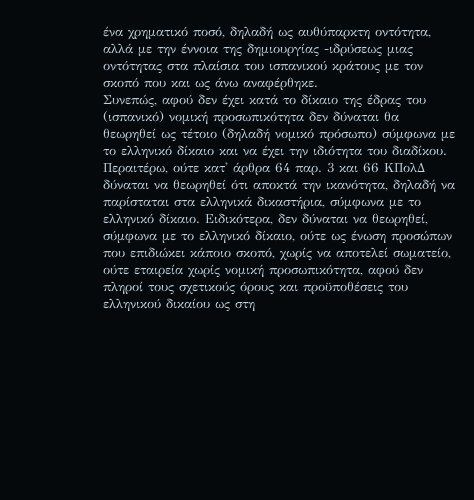ένα χρηματικό ποσό, δηλαδή ως αυθύπαρκτη οντότητα, αλλά με την έννοια της δημιουργίας -ιδρύσεως μιας οντότητας στα πλαίσια του ισπανικού κράτους με τον σκοπό που και ως άνω αναφέρθηκε.
Συνεπώς, αφού δεν έχει κατά το δίκαιο της έδρας του (ισπανικό) νομική προσωπικότητα δεν δύναται θα θεωρηθεί ως τέτοιο (δηλαδή νομικό πρόσωπο) σύμφωνα με το ελληνικό δίκαιο και να έχει την ιδιότητα του διαδίκου.
Περαιτέρω, ούτε κατ' άρθρα 64 παρ. 3 και 66 ΚΠολΔ δύναται να θεωρηθεί ότι αποκτά την ικανότητα, δηλαδή να παρίσταται στα ελληνικά δικαστήρια, σύμφωνα με το ελληνικό δίκαιο. Ειδικότερα, δεν δύναται να θεωρηθεί, σύμφωνα με το ελληνικό δίκαιο, ούτε ως ένωση προσώπων που επιδιώκει κάποιο σκοπό, χωρίς να αποτελεί σωματείο, ούτε εταιρεία χωρίς νομική προσωπικότητα, αφού δεν πληροί τους σχετικούς όρους και προϋποθέσεις του ελληνικού δικαίου ως στη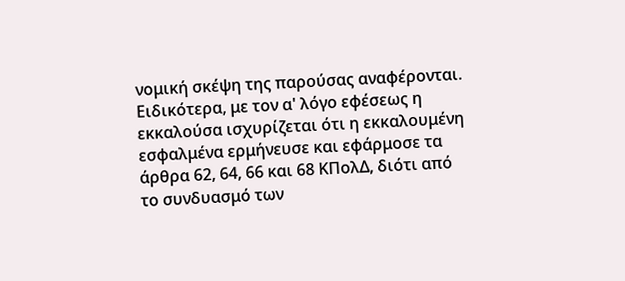νομική σκέψη της παρούσας αναφέρονται. Ειδικότερα, με τον α' λόγο εφέσεως η εκκαλούσα ισχυρίζεται ότι η εκκαλουμένη εσφαλμένα ερμήνευσε και εφάρμοσε τα άρθρα 62, 64, 66 και 68 ΚΠολΔ, διότι από το συνδυασμό των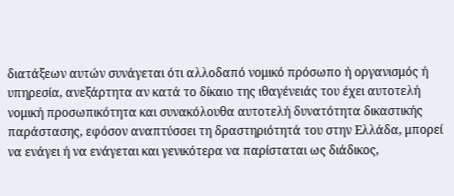διατάξεων αυτών συνάγεται ότι αλλοδαπό νομικό πρόσωπο ή οργανισμός ή υπηρεσία, ανεξάρτητα αν κατά το δίκαιο της ιθαγένειάς του έχει αυτοτελή νομική προσωπικότητα και συνακόλουθα αυτοτελή δυνατότητα δικαστικής παράστασης, εφόσον αναπτύσσει τη δραστηριότητά του στην Ελλάδα, μπορεί να ενάγει ή να ενάγεται και γενικότερα να παρίσταται ως διάδικος,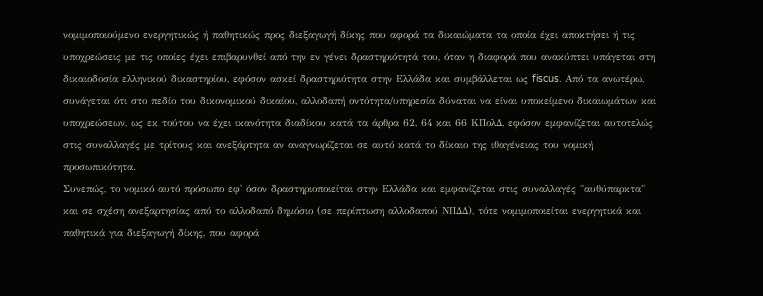νομιμοποιούμενο ενεργητικώς ή παθητικώς προς διεξαγωγή δίκης που αφορά τα δικαιώματα τα οποία έχει αποκτήσει ή τις υποχρεώσεις με τις οποίες έχει επιβαρυνθεί από την εν γένει δραστηριότητά του, όταν η διαφορά που ανακύπτει υπάγεται στη δικαιοδοσία ελληνικού δικαστηρίου, εφόσον ασκεί δραστηριότητα στην Ελλάδα και συμβάλλεται ως fiscus. Από τα ανωτέρω, συνάγεται ότι στο πεδίο του δικονομικού δικαίου, αλλοδαπή οντότητα/υπηρεσία δύναται να είναι υποκείμενο δικαιωμάτων και υποχρεώσεων, ως εκ τούτου να έχει ικανότητα διαδίκου κατά τα άρθρα 62, 64 και 66 ΚΠολΔ, εφόσον εμφανίζεται αυτοτελώς στις συναλλαγές με τρίτους και ανεξάρτητα αν αναγνωρίζεται σε αυτό κατά το δίκαιο της ιθαγένειας του νομική προσωπικότητα.
Συνεπώς, το νομικό αυτό πρόσωπο εφ' όσον δραστηριοποιείται στην Ελλάδα και εμφανίζεται στις συναλλαγές "αυθύπαρκτα" και σε σχέση ανεξαρτησίας από το αλλοδαπό δημόσιο (σε περίπτωση αλλοδαπού ΝΠΔΔ), τότε νομιμοποιείται ενεργητικά και παθητικά για διεξαγωγή δίκης, που αφορά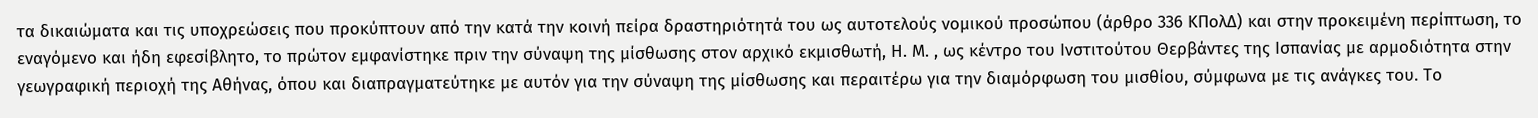τα δικαιώματα και τις υποχρεώσεις που προκύπτουν από την κατά την κοινή πείρα δραστηριότητά του ως αυτοτελούς νομικού προσώπου (άρθρο 336 ΚΠολΔ) και στην προκειμένη περίπτωση, το εναγόμενο και ήδη εφεσίβλητο, το πρώτον εμφανίστηκε πριν την σύναψη της μίσθωσης στον αρχικό εκμισθωτή, Η. Μ. , ως κέντρο του Ινστιτούτου Θερβάντες της Ισπανίας με αρμοδιότητα στην γεωγραφική περιοχή της Αθήνας, όπου και διαπραγματεύτηκε με αυτόν για την σύναψη της μίσθωσης και περαιτέρω για την διαμόρφωση του μισθίου, σύμφωνα με τις ανάγκες του. Το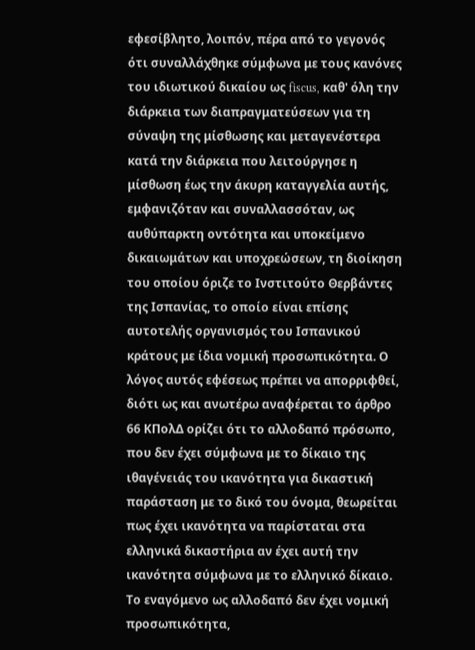εφεσίβλητο, λοιπόν, πέρα από το γεγονός ότι συναλλάχθηκε σύμφωνα με τους κανόνες του ιδιωτικού δικαίου ως fiscus, καθ' όλη την διάρκεια των διαπραγματεύσεων για τη σύναψη της μίσθωσης και μεταγενέστερα κατά την διάρκεια που λειτούργησε η μίσθωση έως την άκυρη καταγγελία αυτής, εμφανιζόταν και συναλλασσόταν, ως αυθύπαρκτη οντότητα και υποκείμενο δικαιωμάτων και υποχρεώσεων, τη διοίκηση του οποίου όριζε το Ινστιτούτο Θερβάντες της Ισπανίας, το οποίο είναι επίσης αυτοτελής οργανισμός του Ισπανικού κράτους με ίδια νομική προσωπικότητα. Ο λόγος αυτός εφέσεως πρέπει να απορριφθεί, διότι ως και ανωτέρω αναφέρεται το άρθρο 66 ΚΠολΔ ορίζει ότι το αλλοδαπό πρόσωπο, που δεν έχει σύμφωνα με το δίκαιο της ιθαγένειάς του ικανότητα για δικαστική παράσταση με το δικό του όνομα, θεωρείται πως έχει ικανότητα να παρίσταται στα ελληνικά δικαστήρια αν έχει αυτή την ικανότητα σύμφωνα με το ελληνικό δίκαιο. Το εναγόμενο ως αλλοδαπό δεν έχει νομική προσωπικότητα,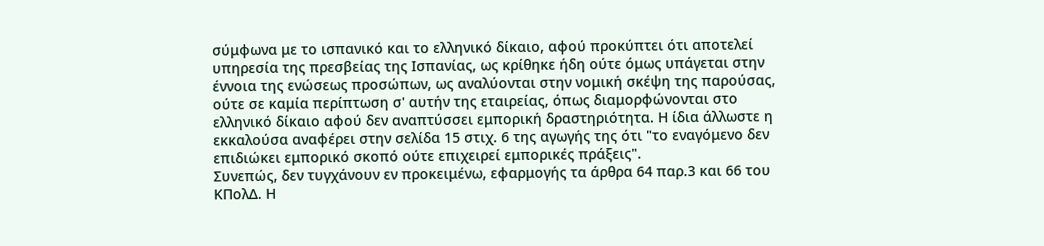σύμφωνα με το ισπανικό και το ελληνικό δίκαιο, αφού προκύπτει ότι αποτελεί υπηρεσία της πρεσβείας της Ισπανίας, ως κρίθηκε ήδη ούτε όμως υπάγεται στην έννοια της ενώσεως προσώπων, ως αναλύονται στην νομική σκέψη της παρούσας, ούτε σε καμία περίπτωση σ' αυτήν της εταιρείας, όπως διαμορφώνονται στο ελληνικό δίκαιο αφού δεν αναπτύσσει εμπορική δραστηριότητα. Η ίδια άλλωστε η εκκαλούσα αναφέρει στην σελίδα 15 στιχ. 6 της αγωγής της ότι "το εναγόμενο δεν επιδιώκει εμπορικό σκοπό ούτε επιχειρεί εμπορικές πράξεις".
Συνεπώς, δεν τυγχάνουν εν προκειμένω, εφαρμογής τα άρθρα 64 παρ.3 και 66 του ΚΠολΔ. Η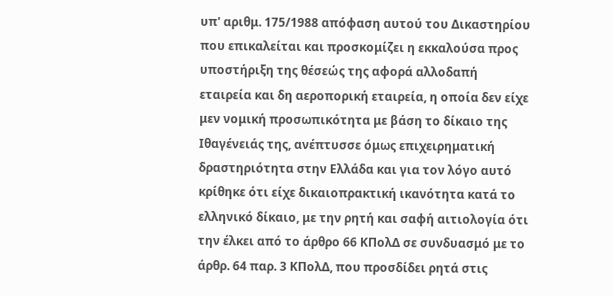υπ' αριθμ. 175/1988 απόφαση αυτού του Δικαστηρίου που επικαλείται και προσκομίζει η εκκαλούσα προς υποστήριξη της θέσεώς της αφορά αλλοδαπή εταιρεία και δη αεροπορική εταιρεία, η οποία δεν είχε μεν νομική προσωπικότητα με βάση το δίκαιο της Ιθαγένειάς της, ανέπτυσσε όμως επιχειρηματική δραστηριότητα στην Ελλάδα και για τον λόγο αυτό κρίθηκε ότι είχε δικαιοπρακτική ικανότητα κατά το ελληνικό δίκαιο, με την ρητή και σαφή αιτιολογία ότι την έλκει από το άρθρο 66 ΚΠολΔ σε συνδυασμό με το άρθρ. 64 παρ. 3 ΚΠολΔ, που προσδίδει ρητά στις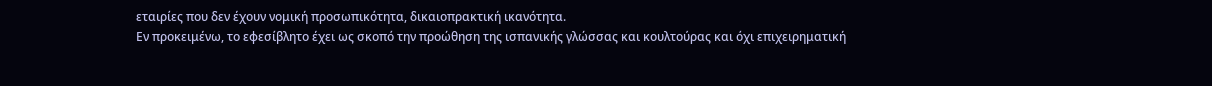εταιρίες που δεν έχουν νομική προσωπικότητα, δικαιοπρακτική ικανότητα.
Εν προκειμένω, το εφεσίβλητο έχει ως σκοπό την προώθηση της ισπανικής γλώσσας και κουλτούρας και όχι επιχειρηματική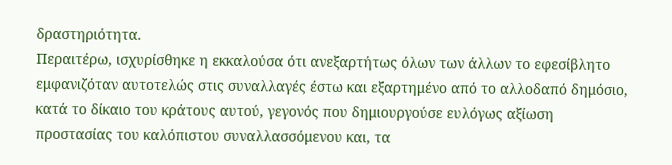δραστηριότητα.
Περαιτέρω, ισχυρίσθηκε η εκκαλούσα ότι ανεξαρτήτως όλων των άλλων το εφεσίβλητο εμφανιζόταν αυτοτελώς στις συναλλαγές έστω και εξαρτημένο από το αλλοδαπό δημόσιο, κατά το δίκαιο του κράτους αυτού, γεγονός που δημιουργούσε ευλόγως αξίωση προστασίας του καλόπιστου συναλλασσόμενου και, τα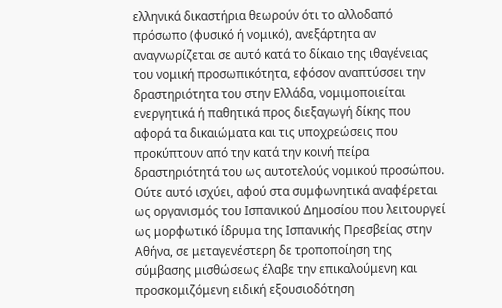ελληνικά δικαστήρια θεωρούν ότι το αλλοδαπό πρόσωπο (φυσικό ή νομικό), ανεξάρτητα αν αναγνωρίζεται σε αυτό κατά το δίκαιο της ιθαγένειας του νομική προσωπικότητα, εφόσον αναπτύσσει την δραστηριότητα του στην Ελλάδα, νομιμοποιείται ενεργητικά ή παθητικά προς διεξαγωγή δίκης που αφορά τα δικαιώματα και τις υποχρεώσεις που προκύπτουν από την κατά την κοινή πείρα δραστηριότητά του ως αυτοτελούς νομικού προσώπου. Ούτε αυτό ισχύει, αφού στα συμφωνητικά αναφέρεται ως οργανισμός του Ισπανικού Δημοσίου που λειτουργεί ως μορφωτικό ίδρυμα της Ισπανικής Πρεσβείας στην Αθήνα, σε μεταγενέστερη δε τροποποίηση της σύμβασης μισθώσεως έλαβε την επικαλούμενη και προσκομιζόμενη ειδική εξουσιοδότηση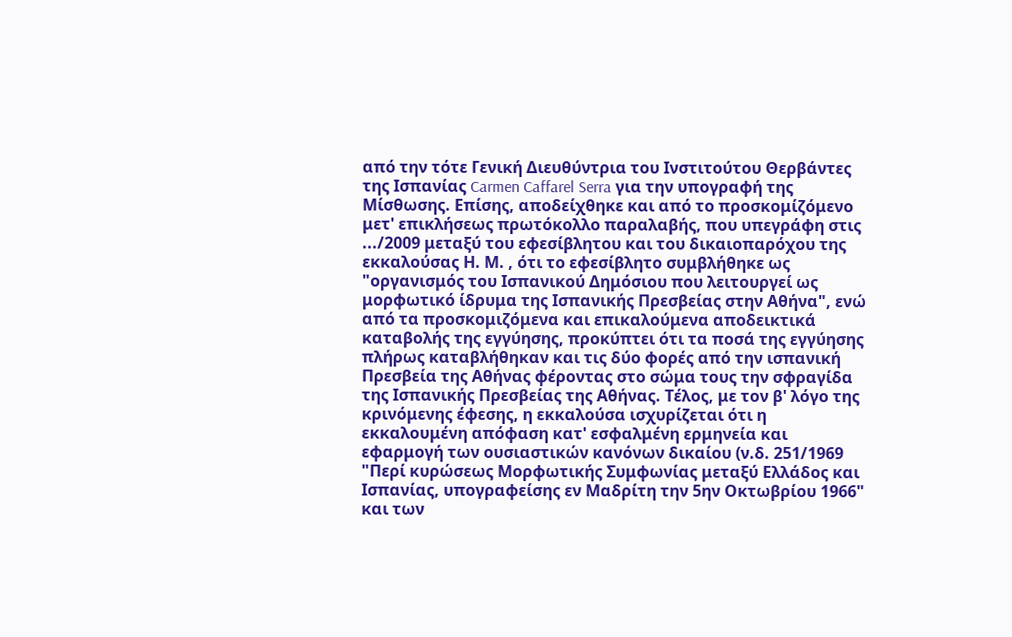από την τότε Γενική Διευθύντρια του Ινστιτούτου Θερβάντες της Ισπανίας Carmen Caffarel Serra για την υπογραφή της Μίσθωσης. Επίσης, αποδείχθηκε και από το προσκομίζόμενο μετ' επικλήσεως πρωτόκολλο παραλαβής, που υπεγράφη στις .../2009 μεταξύ του εφεσίβλητου και του δικαιοπαρόχου της εκκαλούσας Η. Μ. , ότι το εφεσίβλητο συμβλήθηκε ως "οργανισμός του Ισπανικού Δημόσιου που λειτουργεί ως μορφωτικό ίδρυμα της Ισπανικής Πρεσβείας στην Αθήνα", ενώ από τα προσκομιζόμενα και επικαλούμενα αποδεικτικά καταβολής της εγγύησης, προκύπτει ότι τα ποσά της εγγύησης πλήρως καταβλήθηκαν και τις δύο φορές από την ισπανική Πρεσβεία της Αθήνας φέροντας στο σώμα τους την σφραγίδα της Ισπανικής Πρεσβείας της Αθήνας. Τέλος, με τον β' λόγο της κρινόμενης έφεσης, η εκκαλούσα ισχυρίζεται ότι η εκκαλουμένη απόφαση κατ' εσφαλμένη ερμηνεία και εφαρμογή των ουσιαστικών κανόνων δικαίου (ν.δ. 251/1969 "Περί κυρώσεως Μορφωτικής Συμφωνίας μεταξύ Ελλάδος και Ισπανίας, υπογραφείσης εν Μαδρίτη την 5ην Οκτωβρίου 1966" και των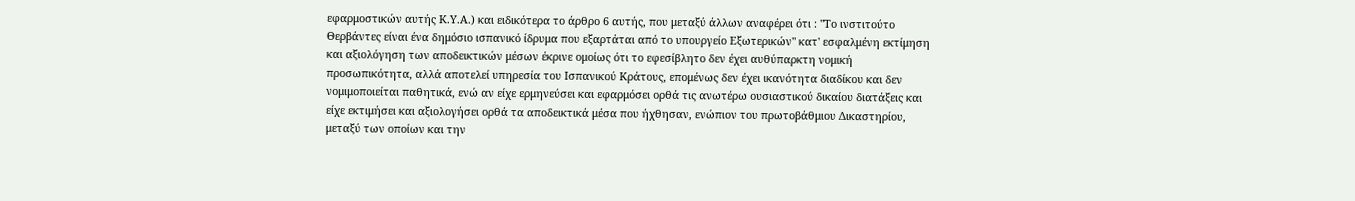εφαρμοστικών αυτής Κ.Υ.Α.) και ειδικότερα το άρθρο 6 αυτής, που μεταξύ άλλων αναφέρει ότι : "Το ινστιτούτο Θερβάντες είναι ένα δημόσιο ισπανικό ίδρυμα που εξαρτάται από το υπουργείο Εξωτερικών" κατ' εσφαλμένη εκτίμηση και αξιολόγηση των αποδεικτικών μέσων έκρινε ομοίως ότι το εφεσίβλητο δεν έχει αυθύπαρκτη νομική προσωπικότητα, αλλά αποτελεί υπηρεσία του Ισπανικού Κράτους, επομένως δεν έχει ικανότητα διαδίκου και δεν νομιμοποιείται παθητικά, ενώ αν είχε ερμηνεύσει και εφαρμόσει ορθά τις ανωτέρω ουσιαστικού δικαίου διατάξεις και είχε εκτιμήσει και αξιολογήσει ορθά τα αποδεικτικά μέσα που ήχθησαν, ενώπιον του πρωτοβάθμιου Δικαστηρίου, μεταξύ των οποίων και την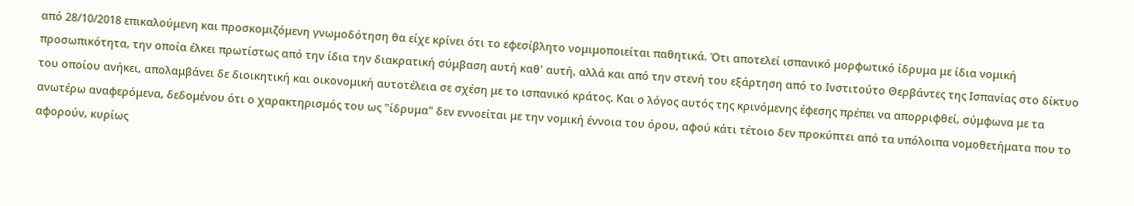από 28/10/2018 επικαλούμενη και προσκομιζόμενη γνωμοδότηση θα είχε κρίνει ότι το εφεσίβλητο νομιμοποιείται παθητικά. Ότι αποτελεί ισπανικό μορφωτικό ίδρυμα με ίδια νομική προσωπικότητα, την οποία έλκει πρωτίστως από την ίδια την διακρατική σύμβαση αυτή καθ' αυτή, αλλά και από την στενή του εξάρτηση από το Ινστιτούτο Θερβάντες της Ισπανίας στο δίκτυο του οποίου ανήκει, απολαμβάνει δε διοικητική και οικονομική αυτοτέλεια σε σχέση με το ισπανικό κράτος. Και ο λόγος αυτός της κρινόμενης έφεσης πρέπει να απορριφθεί, σύμφωνα με τα ανωτέρω αναφερόμενα, δεδομένου ότι ο χαρακτηρισμός του ως "ίδρυμα" δεν εννοείται με την νομική έννοια του όρου, αφού κάτι τέτοιο δεν προκύπτει από τα υπόλοιπα νομοθετήματα που το αφορούν, κυρίως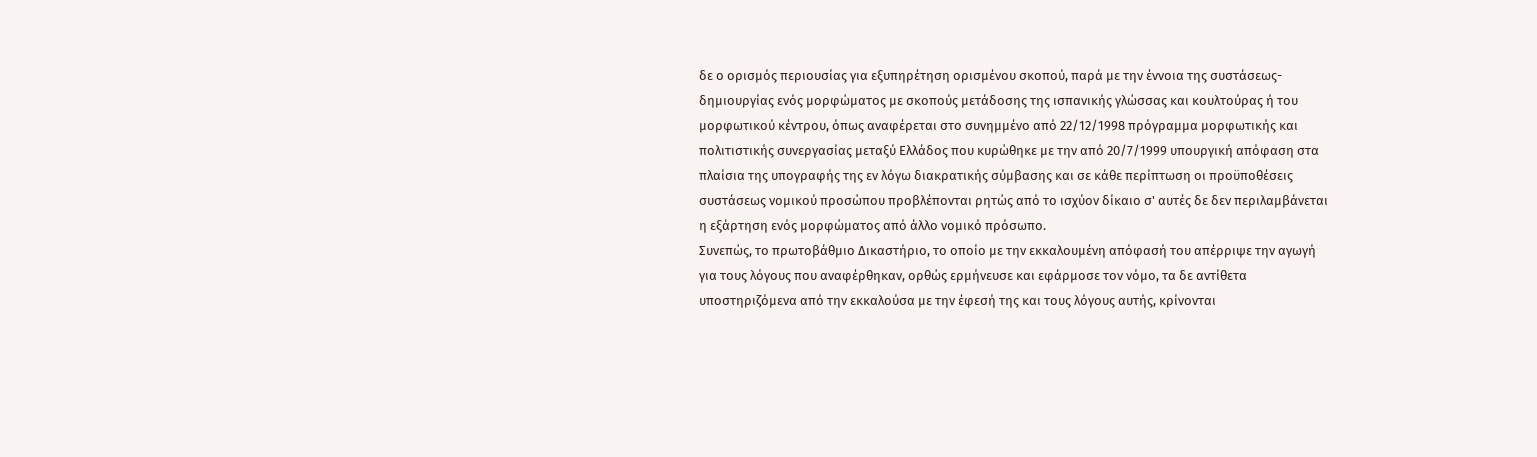δε ο ορισμός περιουσίας για εξυπηρέτηση ορισμένου σκοπού, παρά με την έννοια της συστάσεως-δημιουργίας ενός μορφώματος με σκοπούς μετάδοσης της ισπανικής γλώσσας και κουλτούρας ή του μορφωτικού κέντρου, όπως αναφέρεται στο συνημμένο από 22/12/1998 πρόγραμμα μορφωτικής και πολιτιστικής συνεργασίας μεταξύ Ελλάδος που κυρώθηκε με την από 20/7/1999 υπουργική απόφαση στα πλαίσια της υπογραφής της εν λόγω διακρατικής σύμβασης και σε κάθε περίπτωση οι προϋποθέσεις συστάσεως νομικού προσώπου προβλέπονται ρητώς από το ισχύον δίκαιο σ' αυτές δε δεν περιλαμβάνεται η εξάρτηση ενός μορφώματος από άλλο νομικό πρόσωπο.
Συνεπώς, το πρωτοβάθμιο Δικαστήριο, το οποίο με την εκκαλουμένη απόφασή του απέρριψε την αγωγή για τους λόγους που αναφέρθηκαν, ορθώς ερμήνευσε και εφάρμοσε τον νόμο, τα δε αντίθετα υποστηριζόμενα από την εκκαλούσα με την έφεσή της και τους λόγους αυτής, κρίνονται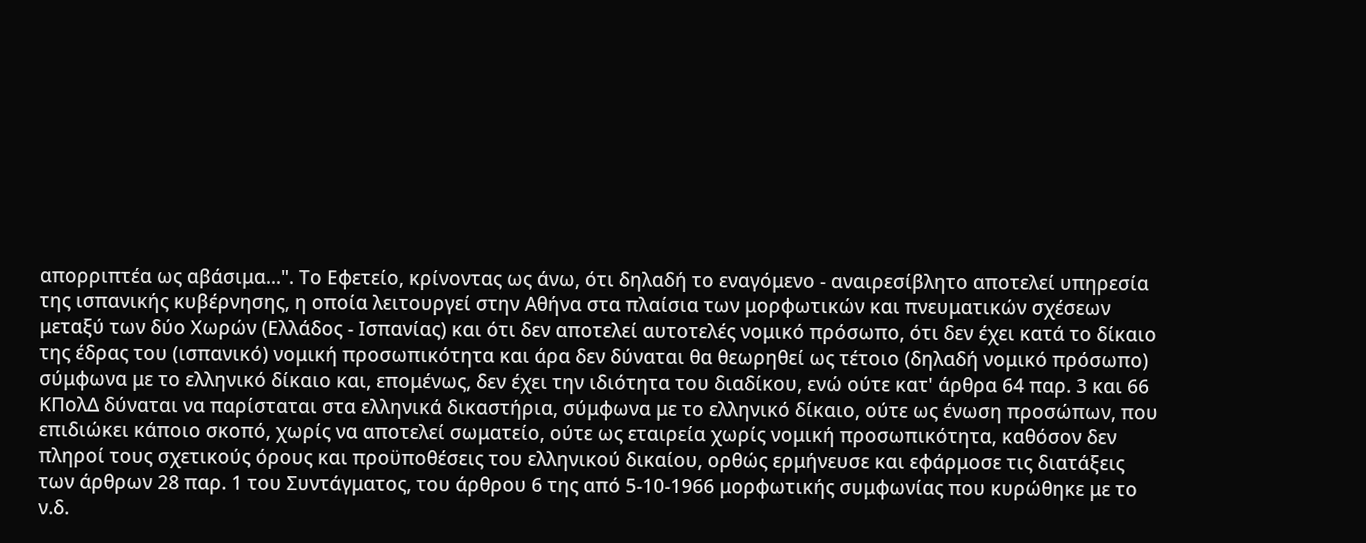απορριπτέα ως αβάσιμα...". Το Εφετείο, κρίνοντας ως άνω, ότι δηλαδή το εναγόμενο - αναιρεσίβλητο αποτελεί υπηρεσία της ισπανικής κυβέρνησης, η οποία λειτουργεί στην Αθήνα στα πλαίσια των μορφωτικών και πνευματικών σχέσεων μεταξύ των δύο Χωρών (Ελλάδος - Ισπανίας) και ότι δεν αποτελεί αυτοτελές νομικό πρόσωπο, ότι δεν έχει κατά το δίκαιο της έδρας του (ισπανικό) νομική προσωπικότητα και άρα δεν δύναται θα θεωρηθεί ως τέτοιο (δηλαδή νομικό πρόσωπο) σύμφωνα με το ελληνικό δίκαιο και, επομένως, δεν έχει την ιδιότητα του διαδίκου, ενώ ούτε κατ' άρθρα 64 παρ. 3 και 66 ΚΠολΔ δύναται να παρίσταται στα ελληνικά δικαστήρια, σύμφωνα με το ελληνικό δίκαιο, ούτε ως ένωση προσώπων, που επιδιώκει κάποιο σκοπό, χωρίς να αποτελεί σωματείο, ούτε ως εταιρεία χωρίς νομική προσωπικότητα, καθόσον δεν πληροί τους σχετικούς όρους και προϋποθέσεις του ελληνικού δικαίου, ορθώς ερμήνευσε και εφάρμοσε τις διατάξεις των άρθρων 28 παρ. 1 του Συντάγματος, του άρθρου 6 της από 5-10-1966 μορφωτικής συμφωνίας που κυρώθηκε με το ν.δ.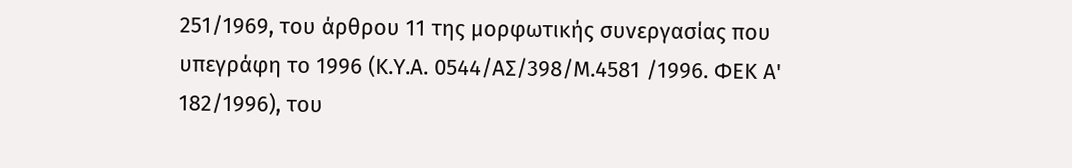251/1969, του άρθρου 11 της μορφωτικής συνεργασίας που υπεγράφη το 1996 (Κ.Υ.Α. 0544/ΑΣ/398/Μ.4581 /1996. ΦΕΚ Α' 182/1996), του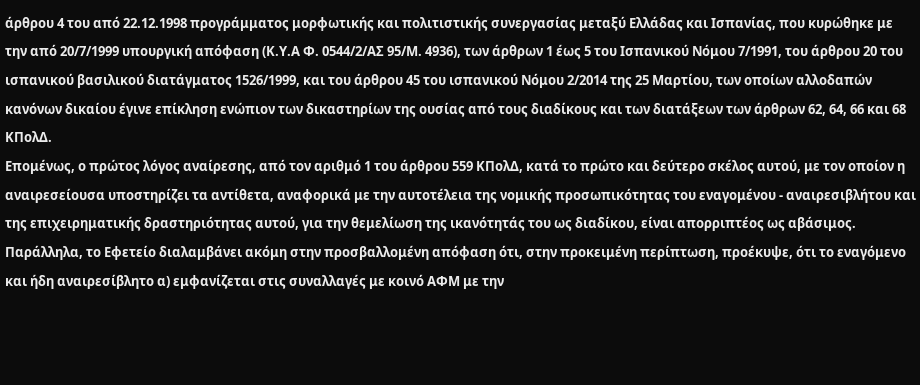άρθρου 4 του από 22.12.1998 προγράμματος μορφωτικής και πολιτιστικής συνεργασίας μεταξύ Ελλάδας και Ισπανίας, που κυρώθηκε με την από 20/7/1999 υπουργική απόφαση (Κ.Υ.Α Φ. 0544/2/ΑΣ 95/Μ. 4936), των άρθρων 1 έως 5 του Ισπανικού Νόμου 7/1991, του άρθρου 20 του ισπανικού βασιλικού διατάγματος 1526/1999, και του άρθρου 45 του ισπανικού Νόμου 2/2014 της 25 Μαρτίου, των οποίων αλλοδαπών κανόνων δικαίου έγινε επίκληση ενώπιον των δικαστηρίων της ουσίας από τους διαδίκους και των διατάξεων των άρθρων 62, 64, 66 και 68 ΚΠολΔ.
Επομένως, ο πρώτος λόγος αναίρεσης, από τον αριθμό 1 του άρθρου 559 ΚΠολΔ, κατά το πρώτο και δεύτερο σκέλος αυτού, με τον οποίον η αναιρεσείουσα υποστηρίζει τα αντίθετα, αναφορικά με την αυτοτέλεια της νομικής προσωπικότητας του εναγομένου - αναιρεσιβλήτου και της επιχειρηματικής δραστηριότητας αυτού, για την θεμελίωση της ικανότητάς του ως διαδίκου, είναι απορριπτέος ως αβάσιμος. Παράλληλα, το Εφετείο διαλαμβάνει ακόμη στην προσβαλλομένη απόφαση ότι, στην προκειμένη περίπτωση, προέκυψε, ότι το εναγόμενο και ήδη αναιρεσίβλητο α) εμφανίζεται στις συναλλαγές με κοινό ΑΦΜ με την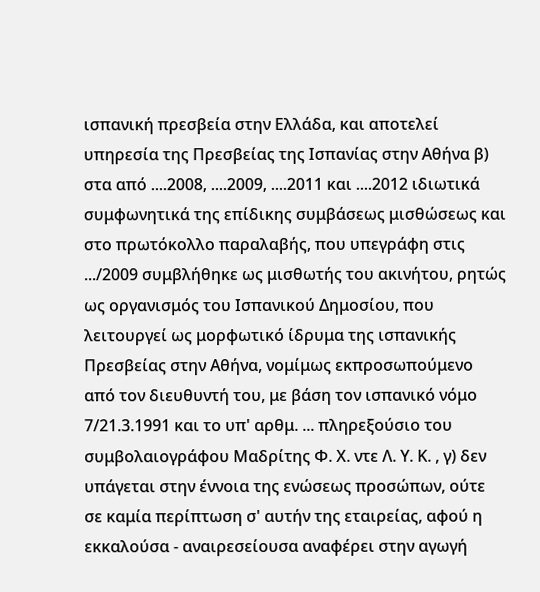ισπανική πρεσβεία στην Ελλάδα, και αποτελεί υπηρεσία της Πρεσβείας της Ισπανίας στην Αθήνα β) στα από ....2008, ....2009, ....2011 και ....2012 ιδιωτικά συμφωνητικά της επίδικης συμβάσεως μισθώσεως και στο πρωτόκολλο παραλαβής, που υπεγράφη στις .../2009 συμβλήθηκε ως μισθωτής του ακινήτου, ρητώς ως οργανισμός του Ισπανικού Δημοσίου, που λειτουργεί ως μορφωτικό ίδρυμα της ισπανικής Πρεσβείας στην Αθήνα, νομίμως εκπροσωπούμενο από τον διευθυντή του, με βάση τον ισπανικό νόμο 7/21.3.1991 και το υπ' αρθμ. ... πληρεξούσιο του συμβολαιογράφου Μαδρίτης Φ. Χ. ντε Λ. Υ. Κ. , γ) δεν υπάγεται στην έννοια της ενώσεως προσώπων, ούτε σε καμία περίπτωση σ' αυτήν της εταιρείας, αφού η εκκαλούσα - αναιρεσείουσα αναφέρει στην αγωγή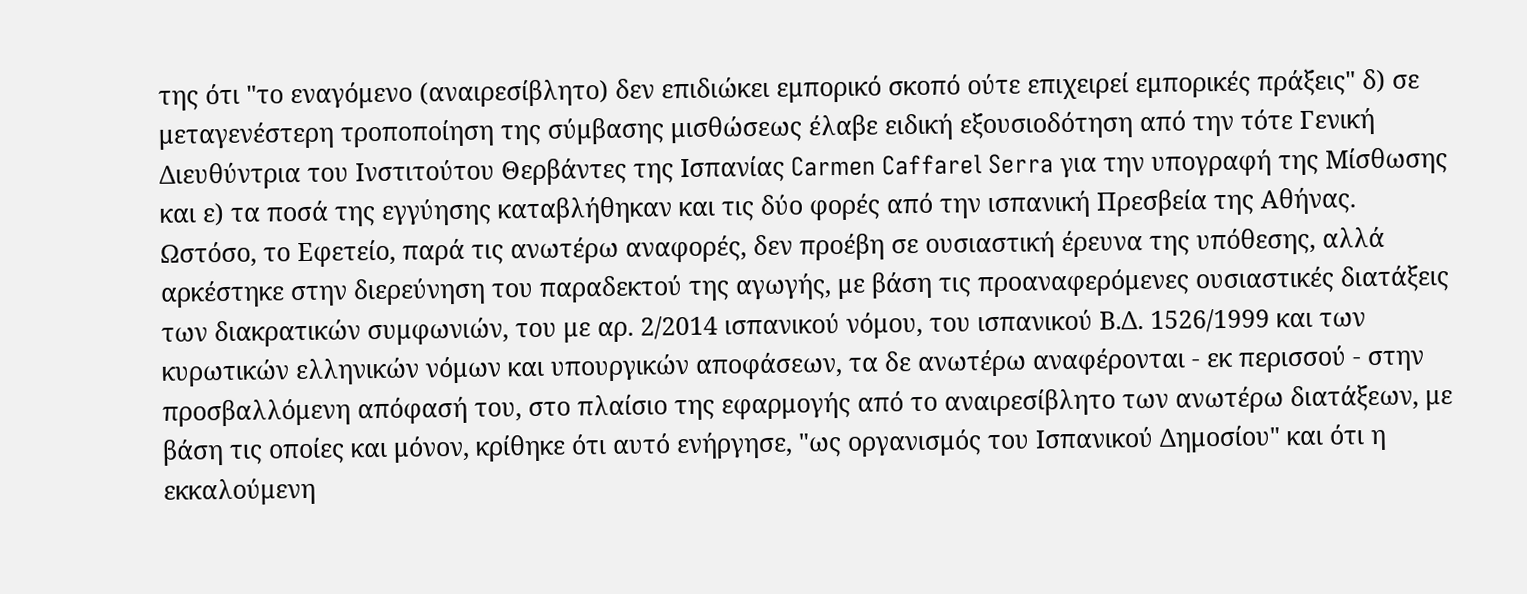της ότι "το εναγόμενο (αναιρεσίβλητο) δεν επιδιώκει εμπορικό σκοπό ούτε επιχειρεί εμπορικές πράξεις" δ) σε μεταγενέστερη τροποποίηση της σύμβασης μισθώσεως έλαβε ειδική εξουσιοδότηση από την τότε Γενική Διευθύντρια του Ινστιτούτου Θερβάντες της Ισπανίας Carmen Caffarel Serra για την υπογραφή της Μίσθωσης και ε) τα ποσά της εγγύησης καταβλήθηκαν και τις δύο φορές από την ισπανική Πρεσβεία της Αθήνας. Ωστόσο, το Εφετείο, παρά τις ανωτέρω αναφορές, δεν προέβη σε ουσιαστική έρευνα της υπόθεσης, αλλά αρκέστηκε στην διερεύνηση του παραδεκτού της αγωγής, με βάση τις προαναφερόμενες ουσιαστικές διατάξεις των διακρατικών συμφωνιών, του με αρ. 2/2014 ισπανικού νόμου, του ισπανικού Β.Δ. 1526/1999 και των κυρωτικών ελληνικών νόμων και υπουργικών αποφάσεων, τα δε ανωτέρω αναφέρονται - εκ περισσού - στην προσβαλλόμενη απόφασή του, στο πλαίσιο της εφαρμογής από το αναιρεσίβλητο των ανωτέρω διατάξεων, με βάση τις οποίες και μόνον, κρίθηκε ότι αυτό ενήργησε, "ως οργανισμός του Ισπανικού Δημοσίου" και ότι η εκκαλούμενη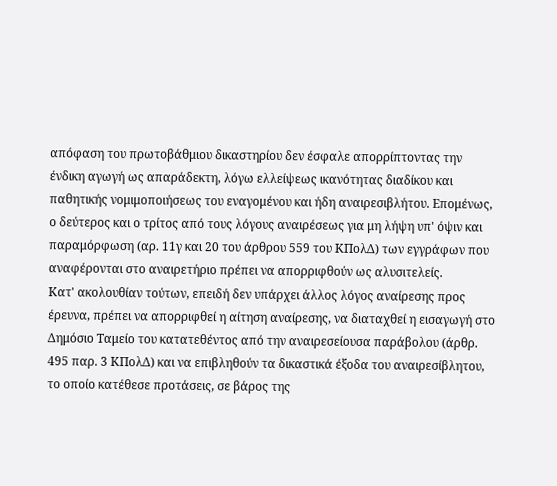απόφαση του πρωτοβάθμιου δικαστηρίου δεν έσφαλε απορρίπτοντας την ένδικη αγωγή ως απαράδεκτη, λόγω ελλείψεως ικανότητας διαδίκου και παθητικής νομιμοποιήσεως του εναγομένου και ήδη αναιρεσιβλήτου. Επομένως, ο δεύτερος και ο τρίτος από τους λόγους αναιρέσεως για μη λήψη υπ' όψιν και παραμόρφωση (αρ. 11γ και 20 του άρθρου 559 του ΚΠολΔ) των εγγράφων που αναφέρονται στο αναιρετήριο πρέπει να απορριφθούν ως αλυσιτελείς.
Κατ' ακολουθίαν τούτων, επειδή δεν υπάρχει άλλος λόγος αναίρεσης προς έρευνα, πρέπει να απορριφθεί η αίτηση αναίρεσης, να διαταχθεί η εισαγωγή στο Δημόσιο Ταμείο του κατατεθέντος από την αναιρεσείουσα παράβολου (άρθρ. 495 παρ. 3 ΚΠολΔ) και να επιβληθούν τα δικαστικά έξοδα του αναιρεσίβλητου, το οποίο κατέθεσε προτάσεις, σε βάρος της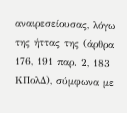αναιρεσείουσας, λόγω της ήττας της (άρθρα 176, 191 παρ. 2, 183 ΚΠολΔ), σύμφωνα με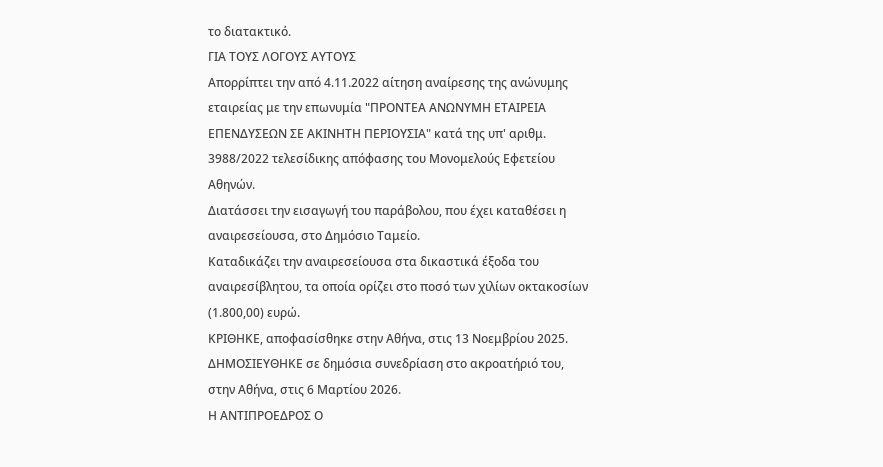το διατακτικό.
ΓΙΑ ΤΟΥΣ ΛΟΓΟΥΣ ΑΥΤΟΥΣ
Απορρίπτει την από 4.11.2022 αίτηση αναίρεσης της ανώνυμης εταιρείας με την επωνυμία "ΠΡΟΝΤΕΑ ΑΝΩΝΥΜΗ ΕΤΑΙΡΕΙΑ ΕΠΕΝΔΥΣΕΩΝ ΣΕ ΑΚΙΝΗΤΗ ΠΕΡΙΟΥΣΙΑ" κατά της υπ' αριθμ. 3988/2022 τελεσίδικης απόφασης του Μονομελούς Εφετείου Αθηνών.
Διατάσσει την εισαγωγή του παράβολου, που έχει καταθέσει η αναιρεσείουσα, στο Δημόσιο Ταμείο.
Καταδικάζει την αναιρεσείουσα στα δικαστικά έξοδα του αναιρεσίβλητου, τα οποία ορίζει στο ποσό των χιλίων οκτακοσίων (1.800,00) ευρώ.
ΚΡΙΘΗΚΕ, αποφασίσθηκε στην Αθήνα, στις 13 Νοεμβρίου 2025.
ΔΗΜΟΣΙΕΥΘΗΚΕ σε δημόσια συνεδρίαση στο ακροατήριό του, στην Αθήνα, στις 6 Μαρτίου 2026.
Η ΑΝΤΙΠΡΟΕΔΡΟΣ Ο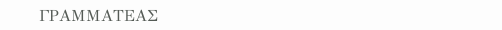ΓΡΑΜΜΑΤΕΑΣ